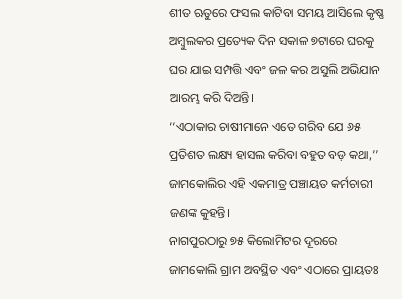ଶୀତ ଋତୁରେ ଫସଲ କାଟିବା ସମୟ ଆସିଲେ କୃଷ୍ଣ ଅମ୍ବୁଲକର ପ୍ରତ୍ୟେକ ଦିନ ସକାଳ ୭ଟାରେ ଘରକୁ ଘର ଯାଇ ସମ୍ପତ୍ତି ଏବଂ ଜଳ କର ଅସୁଲି ଅଭିଯାନ ଆରମ୍ଭ କରି ଦିଅନ୍ତି।
‘‘ଏଠାକାର ଚାଷୀମାନେ ଏତେ ଗରିବ ଯେ ୬୫ ପ୍ରତିଶତ ଲକ୍ଷ୍ୟ ହାସଲ କରିବା ବହୁତ ବଡ଼ କଥା,’’ ଜାମକୋଲିର ଏହି ଏକମାତ୍ର ପଞ୍ଚାୟତ କର୍ମଚାରୀ ଜଣଙ୍କ କୁହନ୍ତି।
ନାଗପୁରଠାରୁ ୭୫ କିଲୋମିଟର ଦୂରରେ ଜାମକୋଲି ଗ୍ରାମ ଅବସ୍ଥିତ ଏବଂ ଏଠାରେ ପ୍ରାୟତଃ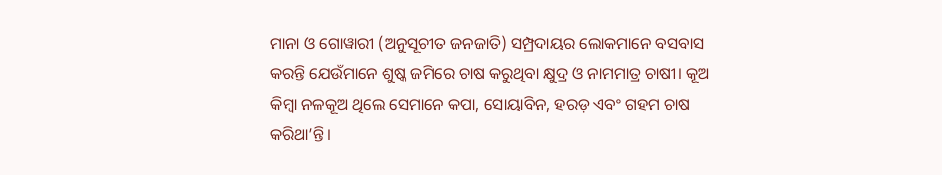ମାନା ଓ ଗୋୱାରୀ (ଅନୁସୂଚୀତ ଜନଜାତି) ସମ୍ପ୍ରଦାୟର ଲୋକମାନେ ବସବାସ କରନ୍ତି ଯେଉଁମାନେ ଶୁଷ୍କ ଜମିରେ ଚାଷ କରୁଥିବା କ୍ଷୁଦ୍ର ଓ ନାମମାତ୍ର ଚାଷୀ। କୂଅ କିମ୍ବା ନଳକୂଅ ଥିଲେ ସେମାନେ କପା, ସୋୟାବିନ, ହରଡ଼ ଏବଂ ଗହମ ଚାଷ କରିଥା’ନ୍ତି।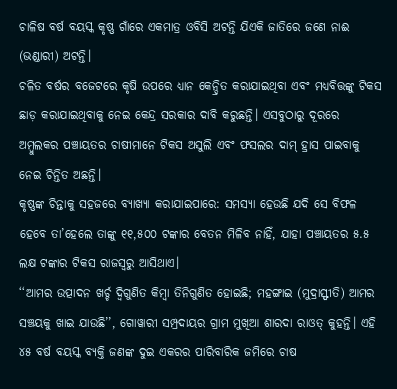ଚାଳିଷ ବର୍ଷ ବୟସ୍କ କୃଷ୍ଣ ଗାଁରେ ଏକମାତ୍ର ଓବିସି ଅଟନ୍ତି ଯିଏକି ଜାତିରେ ଜଣେ ନାଈ (ଭଣ୍ଡାରୀ) ଅଟନ୍ତି।
ଚଳିତ ବର୍ଷର ବଜେଟରେ କୃଷି ଉପରେ ଧ୍ୟାନ କେନ୍ଦ୍ରିତ କରାଯାଇଥିବା ଏବଂ ମଧ୍ୟବିତ୍ତଙ୍କୁ ଟିକସ ଛାଡ଼ କରାଯାଇଥିବାକୁ ନେଇ କେନ୍ଦ୍ର ସରକାର ଦାବି କରୁଛନ୍ତି। ଏସବୁଠାରୁ ଦୂରରେ ଅମ୍ବୁଲକର ପଞ୍ଚାୟତର ଚାଷୀମାନେ ଟିକସ ଅସୁଲି ଏବଂ ଫସଲର ଦାମ୍ ହ୍ରାସ ପାଇବାକୁ ନେଇ ଚିନ୍ତିତ ଅଛନ୍ତି।
କୃଷ୍ଣଙ୍କ ଚିନ୍ତାକୁ ସହଜରେ ବ୍ୟାଖ୍ୟା କରାଯାଇପାରେ: ସମସ୍ୟା ହେଉଛି ଯଦି ସେ ବିଫଳ ହେବେ ତା’ହେଲେ ତାଙ୍କୁ ୧୧,୫୦୦ ଟଙ୍କାର ବେତନ ମିଳିବ ନାହିଁ, ଯାହା ପଞ୍ଚାୟତର ୫.୫ ଲକ୍ଷ ଟଙ୍କାର ଟିକସ ରାଜସ୍ୱରୁ ଆସିଥାଏ।
‘‘ଆମର ଉତ୍ପାଦନ ଖର୍ଚ୍ଚ ଦ୍ୱିଗୁଣିତ କିମ୍ବା ତିନିଗୁଣିତ ହୋଇଛି; ମହଙ୍ଗାଇ (ମୁଦ୍ରାସ୍ଫୀତି) ଆମର ସଞ୍ଚୟକୁ ଖାଇ ଯାଉଛି’’, ଗୋୱାରୀ ସମ୍ପ୍ରଦାୟର ଗ୍ରାମ ମୁଖିଆ ଶାରଦା ରାଓତ୍ କୁହନ୍ତି। ଏହି ୪୫ ବର୍ଷ ବୟସ୍କ ବ୍ୟକ୍ତି ଜଣଙ୍କ ଦୁଇ ଏକରର ପାରିବାରିକ ଜମିରେ ଚାଷ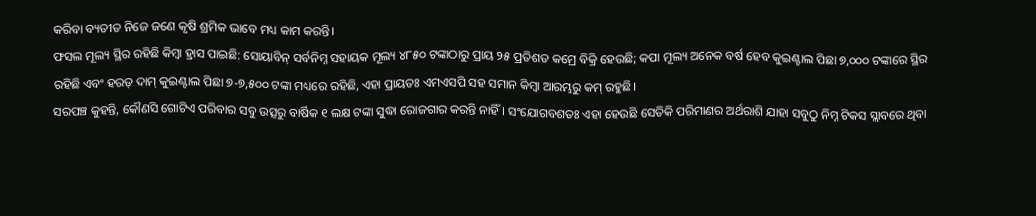କରିବା ବ୍ୟତୀତ ନିଜେ ଜଣେ କୃଷି ଶ୍ରମିକ ଭାବେ ମଧ୍ୟ କାମ କରନ୍ତି।
ଫସଲ ମୂଲ୍ୟ ସ୍ଥିର ରହିଛି କିମ୍ବା ହ୍ରାସ ପାଇଛି: ସୋୟାବିନ୍ ସର୍ବନିମ୍ନ ସହାୟକ ମୂଲ୍ୟ ୪୮୫୦ ଟଙ୍କାଠାରୁ ପ୍ରାୟ ୨୫ ପ୍ରତିଶତ କମ୍ରେ ବିକ୍ରି ହେଉଛି; କପା ମୂଲ୍ୟ ଅନେକ ବର୍ଷ ହେବ କୁଇଣ୍ଟାଲ ପିଛା ୭,୦୦୦ ଟଙ୍କାରେ ସ୍ଥିର ରହିଛି ଏବଂ ହରଡ଼ ଦାମ୍ କୁଇଣ୍ଟାଲ ପିଛା ୭-୭,୫୦୦ ଟଙ୍କା ମଧ୍ୟରେ ରହିଛି, ଏହା ପ୍ରାୟତଃ ଏମଏସପି ସହ ସମାନ କିମ୍ବା ଆରମ୍ଭରୁ କମ୍ ରହୁଛି।
ସରପଞ୍ଚ କୁହନ୍ତି, କୌଣସି ଗୋଟିଏ ପରିବାର ସବୁ ଉତ୍ସରୁ ବାର୍ଷିକ ୧ ଲକ୍ଷ ଟଙ୍କା ସୁଦ୍ଧା ରୋଜଗାର କରନ୍ତି ନାହିଁ। ସଂଯୋଗବଶତଃ ଏହା ହେଉଛି ସେତିକି ପରିମାଣର ଅର୍ଥରାଶି ଯାହା ସବୁଠୁ ନିମ୍ନ ଟିକସ ସ୍ଲାବରେ ଥିବା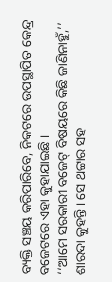ବ୍ୟକ୍ତି ସଞ୍ଚୟ କରିପାରିବେ, ନିକଟରେ ଉପସ୍ଥାପିତ କେନ୍ଦ୍ର ବଜେଟରେ ଏହା କୁହାଯାଇଛି ।
‘‘ଆମେ ସରକାରୀ ବଜେଟ୍ ବିଷୟରେ କିଛି ଜାଣିନାହୁଁ,’’ ଶାରଦା କୁହନ୍ତି। ସେ ଥଟ୍ଟାର ସହ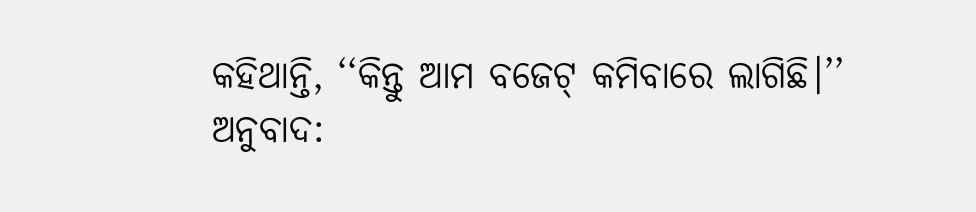କହିଥାନ୍ତି, ‘‘କିନ୍ତୁ ଆମ ବଜେଟ୍ କମିବାରେ ଲାଗିଛି।’’
ଅନୁବାଦ: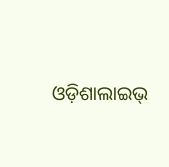ଓଡ଼ିଶାଲାଇଭ୍